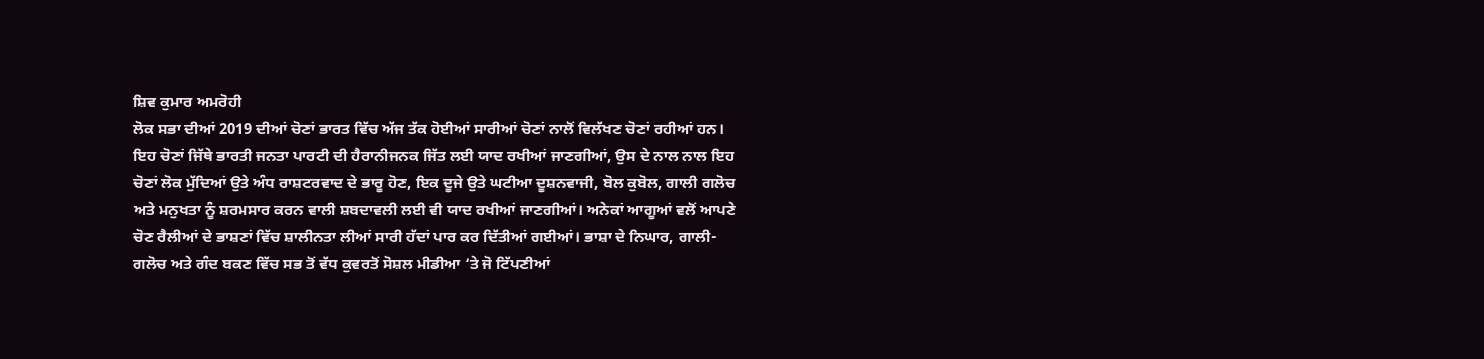ਸ਼ਿਵ ਕੁਮਾਰ ਅਮਰੋਹੀ
ਲੋਕ ਸਭਾ ਦੀਆਂ 2019 ਦੀਆਂ ਚੋਣਾਂ ਭਾਰਤ ਵਿੱਚ ਅੱਜ ਤੱਕ ਹੋਈਆਂ ਸਾਰੀਆਂ ਚੋਣਾਂ ਨਾਲੋਂ ਵਿਲੱਖਣ ਚੋਣਾਂ ਰਹੀਆਂ ਹਨ। ਇਹ ਚੋਣਾਂ ਜਿੱਥੇ ਭਾਰਤੀ ਜਨਤਾ ਪਾਰਟੀ ਦੀ ਹੈਰਾਨੀਜਨਕ ਜਿੱਤ ਲਈ ਯਾਦ ਰਖੀਆਂ ਜਾਣਗੀਆਂ, ਉਸ ਦੇ ਨਾਲ ਨਾਲ ਇਹ ਚੋਣਾਂ ਲੋਕ ਮੁੱਦਿਆਂ ਉਤੇ ਅੰਧ ਰਾਸ਼ਟਰਵਾਦ ਦੇ ਭਾਰੂ ਹੋਣ, ਇਕ ਦੂਜੇ ਉਤੇ ਘਟੀਆ ਦੂਸ਼ਨਵਾਜੀ, ਬੋਲ ਕੁਬੋਲ, ਗਾਲੀ ਗਲੋਚ ਅਤੇ ਮਨੁਖਤਾ ਨੂੰ ਸ਼ਰਮਸਾਰ ਕਰਨ ਵਾਲੀ ਸ਼ਬਦਾਵਲੀ ਲਈ ਵੀ ਯਾਦ ਰਖੀਆਂ ਜਾਣਗੀਆਂ। ਅਨੇਕਾਂ ਆਗੂਆਂ ਵਲੋਂ ਆਪਣੇ ਚੋਣ ਰੈਲੀਆਂ ਦੇ ਭਾਸ਼ਣਾਂ ਵਿੱਚ ਸ਼ਾਲੀਨਤਾ ਲੀਆਂ ਸਾਰੀ ਹੱਦਾਂ ਪਾਰ ਕਰ ਦਿੱਤੀਆਂ ਗਈਆਂ। ਭਾਸ਼ਾ ਦੇ ਨਿਘਾਰ, ਗਾਲੀ-ਗਲੋਚ ਅਤੇ ਗੰਦ ਬਕਣ ਵਿੱਚ ਸਭ ਤੋਂ ਵੱਧ ਕੁਵਰਤੋਂ ਸੋਸ਼ਲ ਮੀਡੀਆ ‘ਤੇ ਜੋ ਟਿੱਪਣੀਆਂ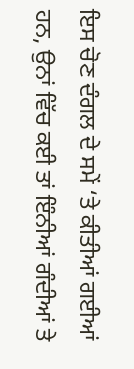ਇਸ ਚੋਣ ਦੰਗਲ ਦੇ ਸਮੇਂ ‘ਤੇ ਕੀਤੀਆਂ ਗਈਆਂ ਹਨ, ਉਨਾਂ ਵਿੱਚ ਕਈ ਤਾਂ ਇੰਨੀਆਂ ਗੰਦੀਆਂ ਤੇ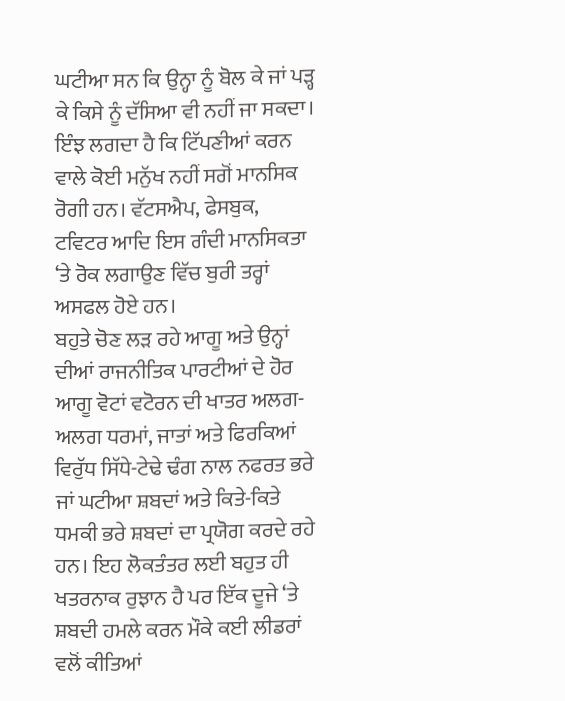ਘਟੀਆ ਸਨ ਕਿ ਉਨ੍ਹਾ ਨੂੰ ਬੋਲ ਕੇ ਜਾਂ ਪੜ੍ਹ ਕੇ ਕਿਸੇ ਨੂੰ ਦੱਸਿਆ ਵੀ ਨਹੀਂ ਜਾ ਸਕਦਾ। ਇੰਝ ਲਗਦਾ ਹੈ ਕਿ ਟਿੱਪਣੀਆਂ ਕਰਨ ਵਾਲੇ ਕੋਈ ਮਨੁੱਖ ਨਹੀਂ ਸਗੋਂ ਮਾਨਸਿਕ ਰੋਗੀ ਹਨ। ਵੱਟਸਐਪ, ਫੇਸਬੁਕ, ਟਵਿਟਰ ਆਦਿ ਇਸ ਗੰਦੀ ਮਾਨਸਿਕਤਾ ‘ਤੇ ਰੋਕ ਲਗਾਉਣ ਵਿੱਚ ਬੁਰੀ ਤਰ੍ਹਾਂ ਅਸਫਲ ਹੋਏ ਹਨ।
ਬਹੁਤੇ ਚੋਣ ਲੜ ਰਹੇ ਆਗੂ ਅਤੇ ਉਨ੍ਹਾਂ ਦੀਆਂ ਰਾਜਨੀਤਿਕ ਪਾਰਟੀਆਂ ਦੇ ਹੋਰ ਆਗੂ ਵੋਟਾਂ ਵਟੋਰਨ ਦੀ ਖਾਤਰ ਅਲਗ-ਅਲਗ ਧਰਮਾਂ, ਜਾਤਾਂ ਅਤੇ ਫਿਰਕਿਆਂ ਵਿਰੁੱਧ ਸਿੱਧੇ-ਟੇਢੇ ਢੰਗ ਨਾਲ ਨਫਰਤ ਭਰੇ ਜਾਂ ਘਟੀਆ ਸ਼ਬਦਾਂ ਅਤੇ ਕਿਤੇ-ਕਿਤੇ ਧਮਕੀ ਭਰੇ ਸ਼ਬਦਾਂ ਦਾ ਪ੍ਰਯੋਗ ਕਰਦੇ ਰਹੇ ਹਨ। ਇਹ ਲੋਕਤੰਤਰ ਲਈ ਬਹੁਤ ਹੀ ਖਤਰਨਾਕ ਰੁਝਾਨ ਹੈ ਪਰ ਇੱਕ ਦੂਜੇ ‘ਤੇ ਸ਼ਬਦੀ ਹਮਲੇ ਕਰਨ ਮੌਕੇ ਕਈ ਲੀਡਰਾਂ ਵਲੋਂ ਕੀਤਿਆਂ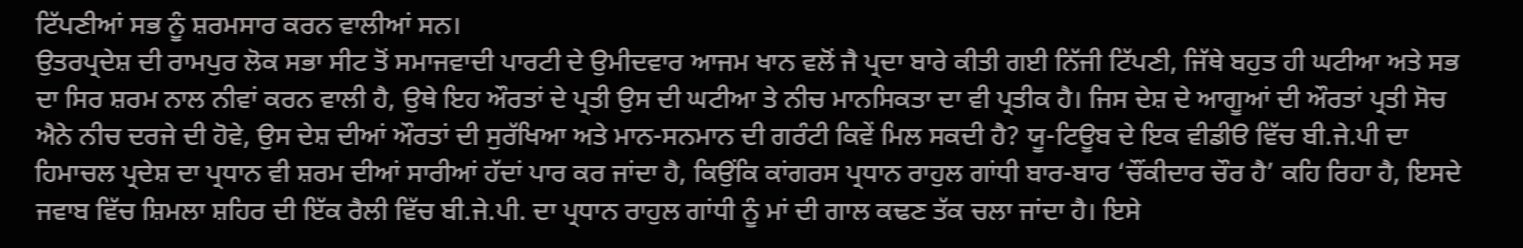ਟਿੱਪਣੀਆਂ ਸਭ ਨੂੰ ਸ਼ਰਮਸਾਰ ਕਰਨ ਵਾਲੀਆਂ ਸਨ।
ਉਤਰਪ੍ਰਦੇਸ਼ ਦੀ ਰਾਮਪੁਰ ਲੋਕ ਸਭਾ ਸੀਟ ਤੋਂ ਸਮਾਜਵਾਦੀ ਪਾਰਟੀ ਦੇ ਉਮੀਦਵਾਰ ਆਜਮ ਖਾਨ ਵਲੋਂ ਜੈ ਪ੍ਰਦਾ ਬਾਰੇ ਕੀਤੀ ਗਈ ਨਿੱਜੀ ਟਿੱਪਣੀ, ਜਿੱਥੇ ਬਹੁਤ ਹੀ ਘਟੀਆ ਅਤੇ ਸਭ ਦਾ ਸਿਰ ਸ਼ਰਮ ਨਾਲ ਨੀਵਾਂ ਕਰਨ ਵਾਲੀ ਹੈ, ਉਥੇ ਇਹ ਔਰਤਾਂ ਦੇ ਪ੍ਰਤੀ ਉਸ ਦੀ ਘਟੀਆ ਤੇ ਨੀਚ ਮਾਨਸਿਕਤਾ ਦਾ ਵੀ ਪ੍ਰਤੀਕ ਹੈ। ਜਿਸ ਦੇਸ਼ ਦੇ ਆਗੂਆਂ ਦੀ ਔਰਤਾਂ ਪ੍ਰਤੀ ਸੋਚ ਐਨੇ ਨੀਚ ਦਰਜੇ ਦੀ ਹੋਵੇ, ਉਸ ਦੇਸ਼ ਦੀਆਂ ਔਰਤਾਂ ਦੀ ਸੁਰੱਖਿਆ ਅਤੇ ਮਾਨ-ਸਨਮਾਨ ਦੀ ਗਰੰਟੀ ਕਿਵੇਂ ਮਿਲ ਸਕਦੀ ਹੈ? ਯੂ-ਟਿਊਬ ਦੇ ਇਕ ਵੀਡੀੳ ਵਿੱਚ ਬੀ.ਜੇ.ਪੀ ਦਾ ਹਿਮਾਚਲ ਪ੍ਰਦੇਸ਼ ਦਾ ਪ੍ਰਧਾਨ ਵੀ ਸ਼ਰਮ ਦੀਆਂ ਸਾਰੀਆਂ ਹੱਦਾਂ ਪਾਰ ਕਰ ਜਾਂਦਾ ਹੈ, ਕਿਉਂਕਿ ਕਾਂਗਰਸ ਪ੍ਰਧਾਨ ਰਾਹੁਲ ਗਾਂਧੀ ਬਾਰ-ਬਾਰ ‘ਚੌਂਕੀਦਾਰ ਚੌਰ ਹੈ’ ਕਹਿ ਰਿਹਾ ਹੈ, ਇਸਦੇ ਜਵਾਬ ਵਿੱਚ ਸ਼ਿਮਲਾ ਸ਼ਹਿਰ ਦੀ ਇੱਕ ਰੈਲੀ ਵਿੱਚ ਬੀ.ਜੇ.ਪੀ. ਦਾ ਪ੍ਰਧਾਨ ਰਾਹੁਲ ਗਾਂਧੀ ਨੂੰ ਮਾਂ ਦੀ ਗਾਲ ਕਢਣ ਤੱਕ ਚਲਾ ਜਾਂਦਾ ਹੈ। ਇਸੇ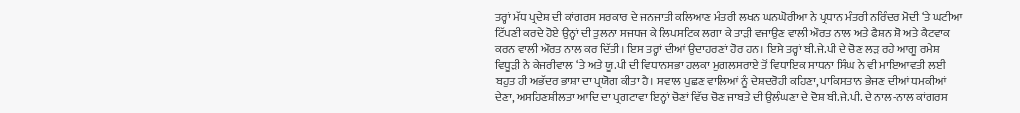ਤਰ੍ਹਾਂ ਮੱਧ ਪ੍ਰਦੇਸ਼ ਦੀ ਕਾਂਗਰਸ ਸਰਕਾਰ ਦੇ ਜਨਜਾਤੀ ਕਲਿਆਣ ਮੰਤਰੀ ਲਖਨ ਘਨਘੋਰੀਆ ਨੇ ਪ੍ਰਧਾਨ ਮੰਤਰੀ ਨਰਿੰਦਰ ਮੋਦੀ ‘ਤੇ ਘਟੀਆ ਟਿੱਪਣੀ ਕਰਦੇ ਹੋਏ ਉਨ੍ਹਾਂ ਦੀ ਤੁਲਨਾ ਸਜਧਜ ਕੇ ਲਿਪਸਟਿਕ ਲਗਾ ਕੇ ਤਾੜੀ ਵਜਾਉਣ ਵਾਲੀ ਔਰਤ ਨਾਲ ਅਤੇ ਫੈਸ਼ਨ ਸ਼ੋ ਅਤੇ ਕੈਟਵਾਕ ਕਰਨ ਵਾਲੀ ਔਰਤ ਨਾਲ ਕਰ ਦਿੱਤੀ। ਇਸ ਤਰ੍ਹਾਂ ਦੀਆਂ ਉਦਾਹਰਣਾਂ ਹੋਰ ਹਨ। ਇਸੇ ਤਰ੍ਹਾਂ ਬੀ.ਜੇ.ਪੀ ਦੇ ਚੋਣ ਲੜ ਰਹੇ ਆਗੂ ਰਮੇਸ਼ ਵਿਧੂੜੀ ਨੇ ਕੇਜਰੀਵਾਲ ‘ਤੇ ਅਤੇ ਯੂ.ਪੀ ਦੀ ਵਿਧਾਨਸਭਾ ਹਲਕਾ ਮੁਗਲਸਰਾਏ ਤੋਂ ਵਿਧਾਇਕ ਸਾਧਨਾ ਸਿੰਘ ਨੇ ਵੀ ਮਾਇਆਵਤੀ ਲਈ ਬਹੁਤ ਹੀ ਅਭੱਦਰ ਭਾਸ਼ਾ ਦਾ ਪ੍ਰਯੋਗ ਕੀਤਾ ਹੈ। ਸਵਾਲ ਪੁਛਣ ਵਾਲਿਆਂ ਨੂੰ ਦੇਸ਼ਦਰੋਹੀ ਕਹਿਣਾ, ਪਾਕਿਸਤਾਨ ਭੇਜਣ ਦੀਆਂ ਧਮਕੀਆਂ ਦੇਣਾ, ਅਸਹਿਣਸ਼ੀਲਤਾ ਆਦਿ ਦਾ ਪ੍ਰਗਟਾਵਾ ਇਨ੍ਹਾਂ ਚੋਣਾਂ ਵਿੱਚ ਚੋਣ ਜਾਬਤੇ ਦੀ ਉਲੰਘਣਾ ਦੇ ਦੋਸ਼ ਬੀ.ਜੇ.ਪੀ. ਦੇ ਨਾਲ-ਨਾਲ ਕਾਂਗਰਸ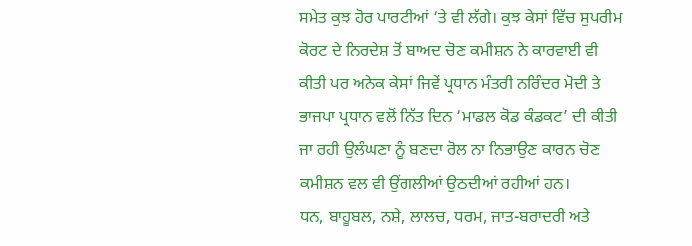ਸਮੇਤ ਕੁਝ ਹੋਰ ਪਾਰਟੀਆਂ ‘ਤੇ ਵੀ ਲੱਗੇ। ਕੁਝ ਕੇਸਾਂ ਵਿੱਚ ਸੁਪਰੀਮ ਕੋਰਟ ਦੇ ਨਿਰਦੇਸ਼ ਤੋਂ ਬਾਅਦ ਚੋਣ ਕਮੀਸ਼ਨ ਨੇ ਕਾਰਵਾਈ ਵੀ ਕੀਤੀ ਪਰ ਅਨੇਕ ਕੇਸਾਂ ਜਿਵੇਂ ਪ੍ਰਧਾਨ ਮੰਤਰੀ ਨਰਿੰਦਰ ਮੋਦੀ ਤੇ ਭਾਜਪਾ ਪ੍ਰਧਾਨ ਵਲੋਂ ਨਿੱਤ ਦਿਨ ‘ਮਾਡਲ ਕੋਡ ਕੰਡਕਟ’ ਦੀ ਕੀਤੀ ਜਾ ਰਹੀ ਉਲੰਘਣਾ ਨੂੰ ਬਣਦਾ ਰੋਲ ਨਾ ਨਿਭਾਉਣ ਕਾਰਨ ਚੋਣ ਕਮੀਸ਼ਨ ਵਲ ਵੀ ਉਂਗਲੀਆਂ ਉਠਦੀਆਂ ਰਹੀਆਂ ਹਨ।
ਧਨ, ਬਾਹੂਬਲ, ਨਸ਼ੇ, ਲਾਲਚ, ਧਰਮ, ਜਾਤ-ਬਰਾਦਰੀ ਅਤੇ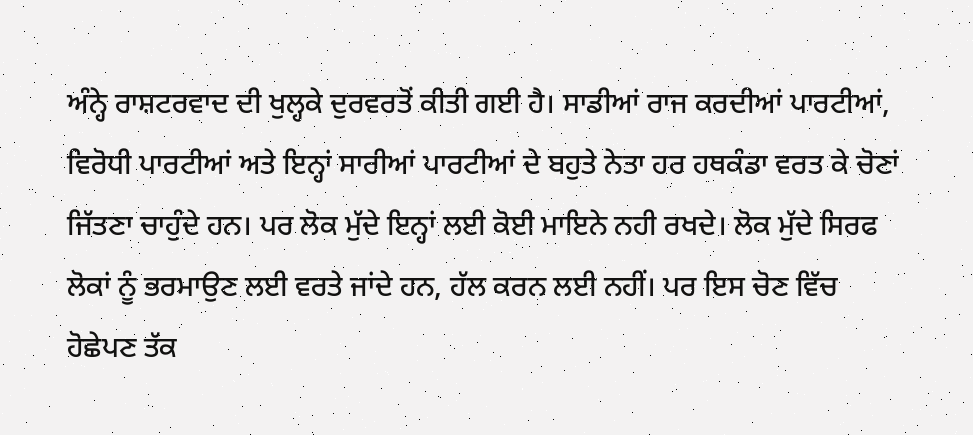ਅੰਨ੍ਹੇ ਰਾਸ਼ਟਰਵਾਦ ਦੀ ਖੁਲ੍ਹਕੇ ਦੁਰਵਰਤੋਂ ਕੀਤੀ ਗਈ ਹੈ। ਸਾਡੀਆਂ ਰਾਜ ਕਰਦੀਆਂ ਪਾਰਟੀਆਂ, ਵਿਰੋਧੀ ਪਾਰਟੀਆਂ ਅਤੇ ਇਨ੍ਹਾਂ ਸਾਰੀਆਂ ਪਾਰਟੀਆਂ ਦੇ ਬਹੁਤੇ ਨੇਤਾ ਹਰ ਹਥਕੰਡਾ ਵਰਤ ਕੇ ਚੋਣਾਂ ਜਿੱਤਣਾ ਚਾਹੁੰਦੇ ਹਨ। ਪਰ ਲੋਕ ਮੁੱਦੇ ਇਨ੍ਹਾਂ ਲਈ ਕੋਈ ਮਾਇਨੇ ਨਹੀ ਰਖਦੇ। ਲੋਕ ਮੁੱਦੇ ਸਿਰਫ ਲੋਕਾਂ ਨੂੰ ਭਰਮਾਉਣ ਲਈ ਵਰਤੇ ਜਾਂਦੇ ਹਨ, ਹੱਲ ਕਰਨ ਲਈ ਨਹੀਂ। ਪਰ ਇਸ ਚੋਣ ਵਿੱਚ ਹੋਛੇਪਣ ਤੱਕ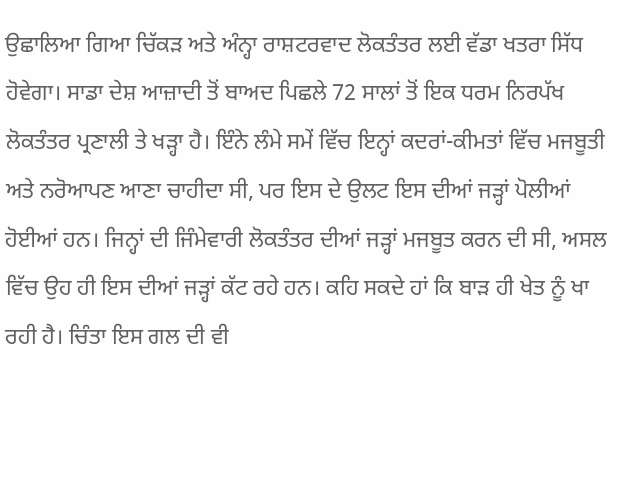ਉਛਾਲਿਆ ਗਿਆ ਚਿੱਕੜ ਅਤੇ ਅੰਨ੍ਹਾ ਰਾਸ਼ਟਰਵਾਦ ਲੋਕਤੰਤਰ ਲਈ ਵੱਡਾ ਖਤਰਾ ਸਿੱਧ ਹੋਵੇਗਾ। ਸਾਡਾ ਦੇਸ਼ ਆਜ਼ਾਦੀ ਤੋਂ ਬਾਅਦ ਪਿਛਲੇ 72 ਸਾਲਾਂ ਤੋਂ ਇਕ ਧਰਮ ਨਿਰਪੱਖ ਲੋਕਤੰਤਰ ਪ੍ਰਣਾਲੀ ਤੇ ਖੜ੍ਹਾ ਹੈ। ਇੰਨੇ ਲੰਮੇ ਸਮੇਂ ਵਿੱਚ ਇਨ੍ਹਾਂ ਕਦਰਾਂ-ਕੀਮਤਾਂ ਵਿੱਚ ਮਜਬੂਤੀ ਅਤੇ ਨਰੋਆਪਣ ਆਣਾ ਚਾਹੀਦਾ ਸੀ, ਪਰ ਇਸ ਦੇ ਉਲਟ ਇਸ ਦੀਆਂ ਜੜ੍ਹਾਂ ਪੋਲੀਆਂ ਹੋਈਆਂ ਹਨ। ਜਿਨ੍ਹਾਂ ਦੀ ਜਿੰਮੇਵਾਰੀ ਲੋਕਤੰਤਰ ਦੀਆਂ ਜੜ੍ਹਾਂ ਮਜਬੂਤ ਕਰਨ ਦੀ ਸੀ, ਅਸਲ ਵਿੱਚ ਉਹ ਹੀ ਇਸ ਦੀਆਂ ਜੜ੍ਹਾਂ ਕੱਟ ਰਹੇ ਹਨ। ਕਹਿ ਸਕਦੇ ਹਾਂ ਕਿ ਬਾੜ ਹੀ ਖੇਤ ਨੂੰ ਖਾ ਰਹੀ ਹੈ। ਚਿੰਤਾ ਇਸ ਗਲ ਦੀ ਵੀ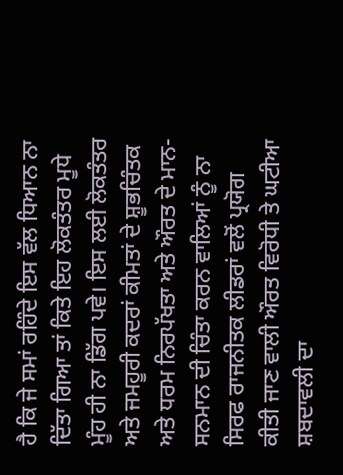ਹੈ ਕਿ ਜੇ ਸਮਾਂ ਰਹਿੰਦੇ ਇਸ ਵੱਲ ਧਿਆਨ ਨਾ ਦਿੱਤਾ ਗਿਆ ਤਾਂ ਕਿਤੇ ਇਹ ਲੋਕਤੰਤਰ ਮੂਧੇ ਮੂੰਹ ਹੀ ਨਾ ਡਿੱਗ ਪਵੇ। ਇਸ ਲਈ ਲੋਕਤੰਤਰ ਅਤੇ ਜਮਹੂਰੀ ਕਦਰਾਂ ਕੀਮਤਾਂ ਦੇ ਸ਼ੂਭਚਿੰਤਕ ਅਤੇ ਧਰਮ ਨਿਰਪੱਖਤਾ ਅਤੇ ਔਰਤ ਦੇ ਮਾਨ-ਸਨਮਾਨ ਦੀ ਚਿੰਤਾ ਕਰਨ ਵਾਲਿਆਂ ਨੂੰ ਨਾ ਸਿਰਫ ਰਾਜਨੀਤਕ ਲੀਡਰਾਂ ਵਲੋਂ ਪ੍ਰਯੋਗ ਕੀਤੀ ਜਾਣ ਵਾਲੀ ਔਰਤ ਵਿਰੋਧੀ ਤੇ ਘਟੀਆ ਸ਼ਬਦਾਵਲੀ ਦਾ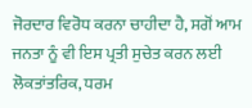ਜੋਰਦਾਰ ਵਿਰੋਧ ਕਰਨਾ ਚਾਹੀਦਾ ਹੈ, ਸਗੋਂ ਆਮ ਜਨਤਾ ਨੂੰ ਵੀ ਇਸ ਪ੍ਰਤੀ ਸੁਚੇਤ ਕਰਨ ਲਈ ਲੋਕਤਾਂਤਰਿਕ, ਧਰਮ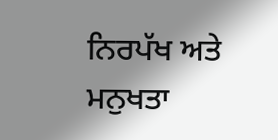ਨਿਰਪੱਖ ਅਤੇ ਮਨੁਖਤਾ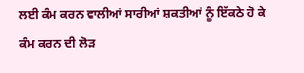ਲਈ ਕੰਮ ਕਰਨ ਵਾਲੀਆਂ ਸਾਰੀਆਂ ਸ਼ਕਤੀਆਂ ਨੂੰ ਇੱਕਠੇ ਹੋ ਕੇ ਕੰਮ ਕਰਨ ਦੀ ਲੋੜ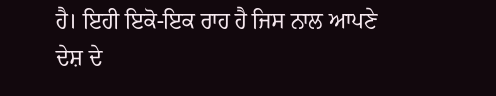ਹੈ। ਇਹੀ ਇਕੋ-ਇਕ ਰਾਹ ਹੈ ਜਿਸ ਨਾਲ ਆਪਣੇ ਦੇਸ਼ ਦੇ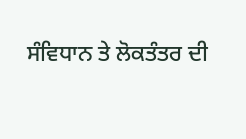ਸੰਵਿਧਾਨ ਤੇ ਲੋਕਤੰਤਰ ਦੀ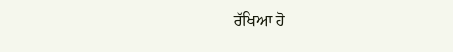ਰੱਖਿਆ ਹੋ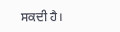ਸਕਦੀ ਹੈ।